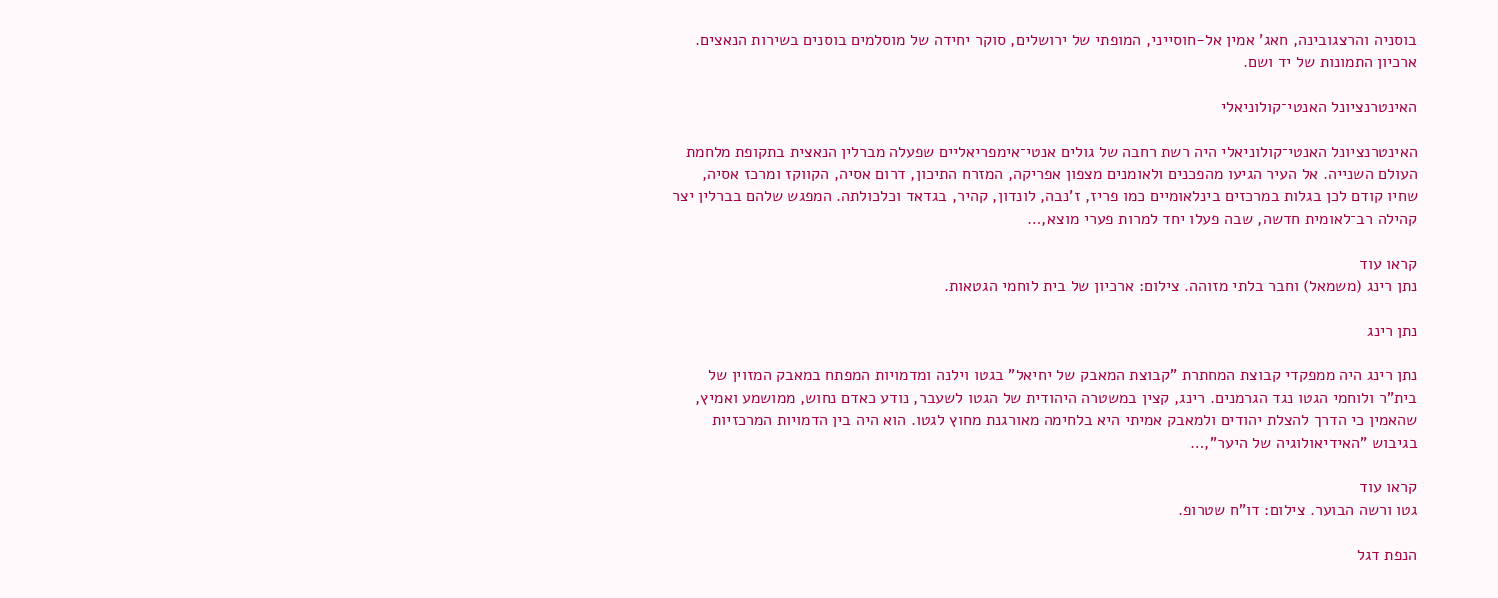בוסניה והרצגובינה, חאג' אמין אל-חוסייני, המופתי של ירושלים, סוקר יחידה של מוסלמים בוסנים בשירות הנאצים. ארכיון התמונות של יד ושם.

האינטרנציונל האנטי־קולוניאלי

האינטרנציונל האנטי־קולוניאלי היה רשת רחבה של גולים אנטי־אימפריאליים שפעלה מברלין הנאצית בתקופת מלחמת העולם השנייה. אל העיר הגיעו מהפכנים ולאומנים מצפון אפריקה, המזרח התיכון, דרום אסיה, הקווקז ומרכז אסיה, שחיו קודם לכן בגלות במרכזים בינלאומיים כמו פריז, ז'נבה, לונדון, קהיר, בגדאד וכלכולתה. המפגש שלהם בברלין יצר קהילה רב־לאומית חדשה, שבה פעלו יחד למרות פערי מוצא,…

קראו עוד
נתן רינג (משמאל) וחבר בלתי מזוהה. צילום: ארכיון של בית לוחמי הגטאות.

נתן רינג

נתן רינג היה ממפקדי קבוצת המחתרת "קבוצת המאבק של יחיאל" בגטו וילנה ומדמויות המפתח במאבק המזוין של בית"ר ולוחמי הגטו נגד הגרמנים. רינג, קצין במשטרה היהודית של הגטו לשעבר, נודע כאדם נחוש, ממושמע ואמיץ, שהאמין כי הדרך להצלת יהודים ולמאבק אמיתי היא בלחימה מאורגנת מחוץ לגטו. הוא היה בין הדמויות המרכזיות בגיבוש "האידיאולוגיה של היער",…

קראו עוד
גטו ורשה הבוער. צילום: דו"ח שטרופ.

הנפת דגל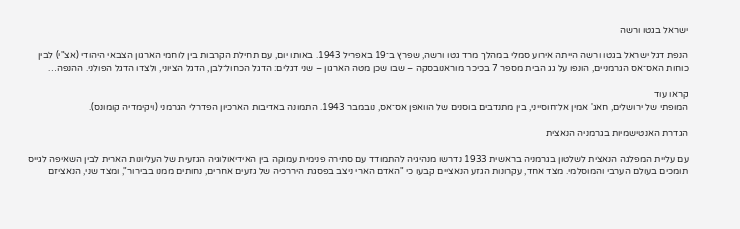ישראל בגטו ורשה

הנפת דגל ישראל בגטו ורשה הייתה אירוע סמלי במהלך מרד גטו ורשה, שפרץ ב־19 באפריל 1943. באותו יום, עם תחילת הקרבות בין לוחמי הארגון הצבאי היהודי (אצ"י) לבין כוחות האס־אס הגרמניים, הונפו על גג הבית מספר 7 בכיכר מוראנובסקה – שבו שכן מטה הארגון – שני דגלים: הדגל הכחול־לבן, הדגל הציוני, ולצדו הדגל הפולני. ההנפה…

קראו עוד
המופתי של ירושלים, חאג' אמין אל־חוסייני, בין מתנדבים בוסנים של הוואפן אס־אס, נובמבר 1943. התמונה באדיבות הארכיון הפדרלי הגרמני (ויקימדיה קומונס).

הגדרת האנטישמיות בגרמניה הנאצית

עם עליית המפלגה הנאצית לשלטון בגרמניה בראשית 1933 נדרשו מנהיגיה להתמודד עם סתירה פנימית עמוקה בין האידיאולוגיה הגזעית של העליונות הארית לבין השאיפה לגייס תומכים בעולם הערבי והמוסלמי. מצד אחד, עקרונות הגזע הנאציים קבעו כי "האדם הארי ניצב בפסגת היררכיה של גזעים אחרים, נחותים ממנו בבירור", ומצד שני, הנאציזם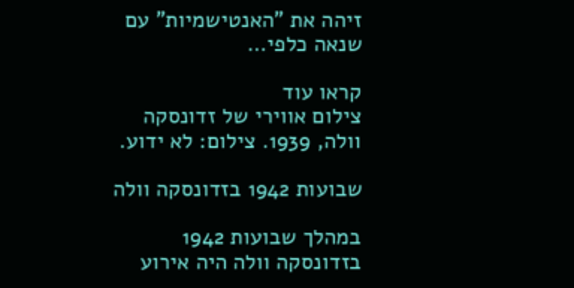זיהה את "האנטישמיות" עם שנאה כלפי…

קראו עוד
צילום אווירי של זדונסקה וולה, 1939. צילום: לא ידוע.

שבועות 1942 בזדונסקה וולה

במהלך שבועות 1942 בזדונסקה וולה היה אירוע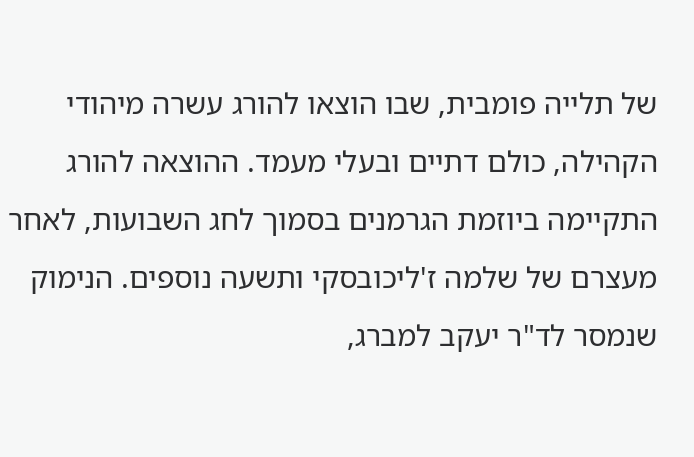של תלייה פומבית, שבו הוצאו להורג עשרה מיהודי הקהילה, כולם דתיים ובעלי מעמד. ההוצאה להורג התקיימה ביוזמת הגרמנים בסמוך לחג השבועות, לאחר מעצרם של שלמה ז'ליכובסקי ותשעה נוספים. הנימוק שנמסר לד"ר יעקב למברג,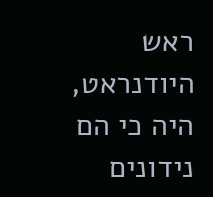ראש היודנראט, היה כי הם נידונים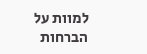למוות על הברחות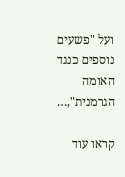ועל "פשעים נוספים כנגד האומה הגרמנית",…

קראו עוד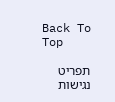Back To Top

תפריט נגישות